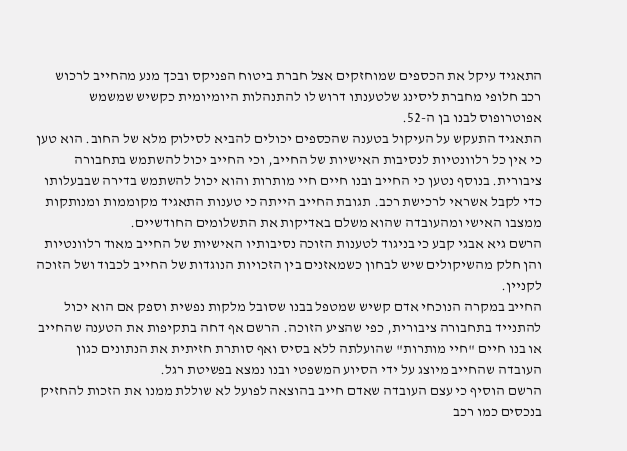התאגיד עיקל את הכספים שמוחזקים אצל חברת ביטוח הפניקס ובכך מנע מהחייב לרכוש רכב חלופי מחברת ליסינג שלטענתו דרוש לו להתנהלות היומיומית כקשיש שמשמש אפוטרופוס לבנו בן ה-52.
התאגיד התעקש על העיקול בטענה שהכספים יכולים להביא לסילוק מלא של החוב. הוא טען כי אין כל רלוונטיות לנסיבות האישיות של החייב, וכי החייב יכול להשתמש בתחבורה ציבורית. בנוסף נטען כי החייב ובנו חיים חיי מותרות והוא יכול להשתמש בדירה שבבעלותו כדי לקבל אשראי לרכישת רכב. תגובת החייב הייתה כי טענות התאגיד מקוממות ומנותקות ממצבו האישי ומהעובדה שהוא משלם באדיקות את התשלומים החודשיים.
הרשם גיא אבגי קבע כי בניגוד לטענות הזוכה נסיבותיו האישיות של החייב מאוד רלוונטיות והן חלק מהשיקולים שיש לבחון כשמאזנים בין הזכויות הנוגדות של החייב לכבוד ושל הזוכה לקניין.
החייב במקרה הנוכחי אדם קשיש שמטפל בבנו שסובל מלקות נפשית וספק אם הוא יכול להתנייד בתחבורה ציבורית, כפי שהציע הזוכה. הרשם אף דחה בתקיפות את הטענה שהחייב או בנו חיים "חיי מותרות" שהועלתה ללא בסיס ואף סותרת חזיתית את הנתונים כגון העובדה שהחייב מיוצג על ידי הסיוע המשפטי ובנו נמצא בפשיטת רגל.
הרשם הוסיף כי עצם העובדה שאדם חייב בהוצאה לפועל לא שוללת ממנו את הזכות להחזיק בנכסים כמו רכב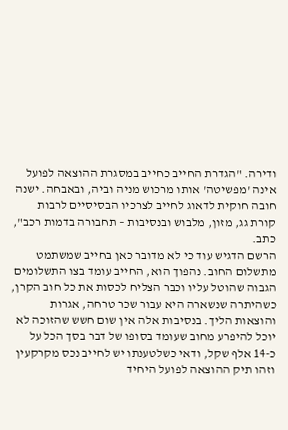ודירה. "הגדרת החייב כחייב במסגרת ההוצאה לפועל אינה 'מפשיטה' אותו מרכוש מניה וביה, ובאבחה. ישנה חובה חוקית לדאוג לחייב לצרכיו הבסיסיים לרבות קורת גג, מזון, מלבוש ובנסיבות – תחבורה בדמות רכב", כתב.
הרשם הדגיש עוד כי לא מדובר כאן בחייב שמשתמט מתשלום החוב. נהפוך הוא, החייב עומד בצו התשלומים הגבוה שהוטל עליו וכבר הצליח לכסות את כל חוב הקרן, כשהיתרה שנשארה היא עבור שכר טרחה, אגרות והוצאות הליך. בנסיבות אלה אין שום חשש שהזוכה לא יוכל להיפרע מחוב שעומד בסופו של דבר בסך הכל על כ-14 אלף שקל, ודאי כשלטענתו יש לחייב נכס מקרקעין וזהו תיק ההוצאה לפועל היחיד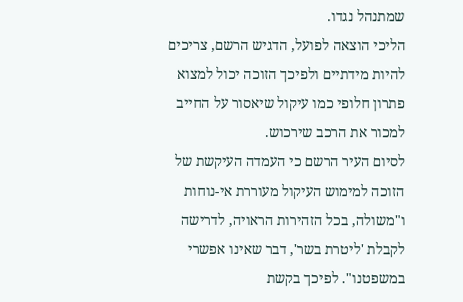שמתנהל נגדו.
הליכי הוצאה לפועל, הדגיש הרשם, צריכים להיות מידתיים ולפיכך הזוכה יכול למצוא פתרון חלופי כמו עיקול שיאסור על החייב למכור את הרכב שירכוש.
לסיום העיר הרשם כי העמדה העיקשת של הזוכה למימוש העיקול מעוררת אי-נוחות ו"משולה, בכל הזהירות הראויה, לדרישה לקבלת 'ליטרת בשר', דבר שאינו אפשרי במשפטנו". לפיכך בקשת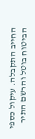החייב התקבלה. עיקול כספי הביטוח בוטל והרשם התיר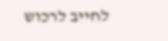לחייב לרכוש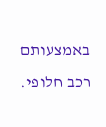באמצעותם רכב חלופי.